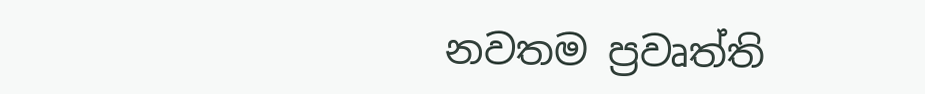නවතම ප්‍රවෘත්ති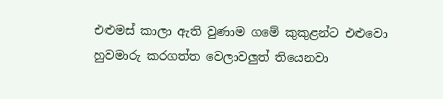එළුමස් කාලා ඇති වුණාම ගමේ කුකුළන්ට එළුවො හුවමාරු කරගත්ත වෙලාවලුත් තියෙනවා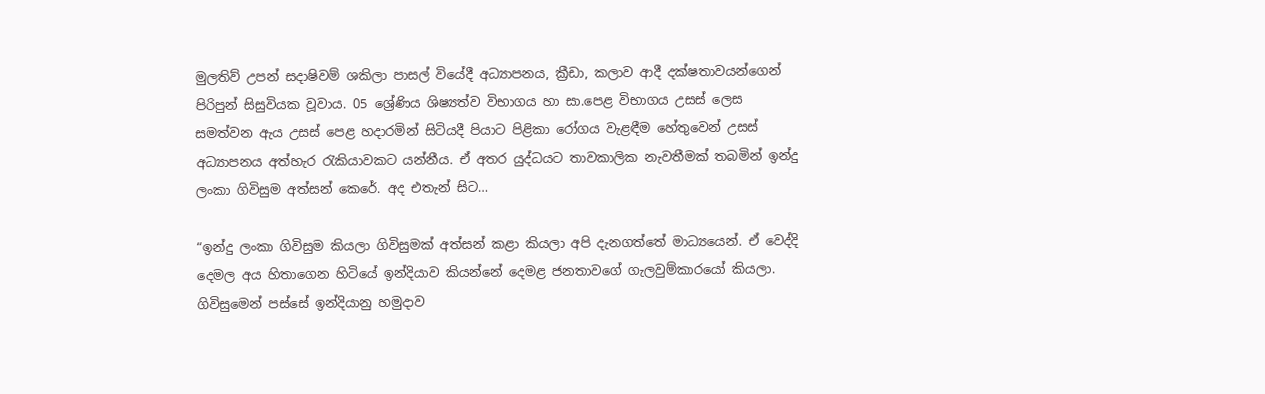මුලතිව් උපන් සදාෂිවම් ශකිලා පාසල් වියේදී අධ්‍යාපනය, ක්‍රීඩා, කලාව ආදී දක්ෂතාවයන්ගෙන් පිරිපුන් සිසුවියක වූවාය. 05 ශ්‍රේණිය ශිෂ්‍යත්ව විභාගය හා සා.පෙළ විභාගය උසස් ලෙස සමත්වන ඇය උසස් පෙළ හදාරමින් සිටියදී පියාට පිළිකා රෝගය වැළඳීම හේතුවෙන් උසස් අධ්‍යාපනය අත්හැර රැකියාවකට යන්නීය. ඒ අතර යුද්ධයට තාවකාලික නැවතීමක් තබමින් ඉන්දු ලංකා ගිවිසුම අත්සන් කෙරේ. අද එතැන් සිට…

“ඉන්දු ලංකා ගිවිසුම කියලා ගිවිසුමක් අත්සන් කළා කියලා අපි දැනගත්තේ මාධ්‍යයෙන්. ඒ වෙද්දි දෙමල අය හිතාගෙන හිටියේ ඉන්දියාව කියන්නේ දෙමළ ජනතාවගේ ගැලවුම්කාරයෝ කියලා. ගිවිසුමෙන් පස්සේ ඉන්දියානු හමුදාව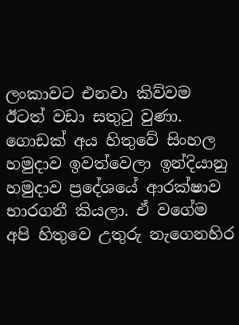ලංකාවට එනවා කිව්වම ඊටත් වඩා සතුටු වුණා. ගොඩක් අය හිතුවේ සිංහල හමුදාව ඉවත්වෙලා ඉන්දියානු හමුදාව ප්‍රදේශයේ ආරක්ෂාව භාරගනී කියලා. ඒ වගේම අපි හිතුවෙ උතුරු නැගෙනහිර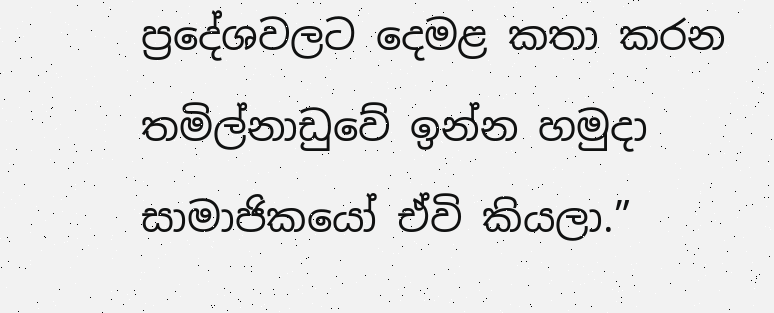ප්‍රදේශවලට දෙමළ කතා කරන තමිල්නාඩුවේ ඉන්න හමුදා සාමාජිකයෝ ඒවි කියලා.”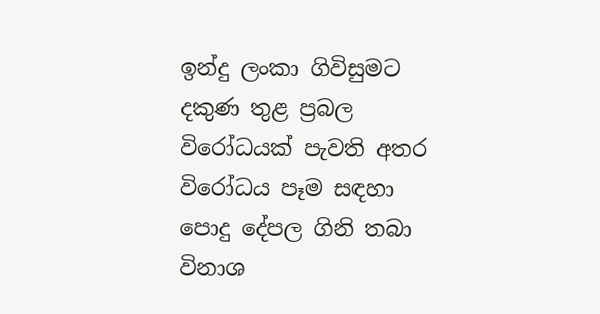ඉන්දු ලංකා ගිවිසුමට දකුණ තුළ ප්‍රබල විරෝධයක් පැවති අතර විරෝධය පෑම සඳහා පොදු දේපල ගිනි තබා විනාශ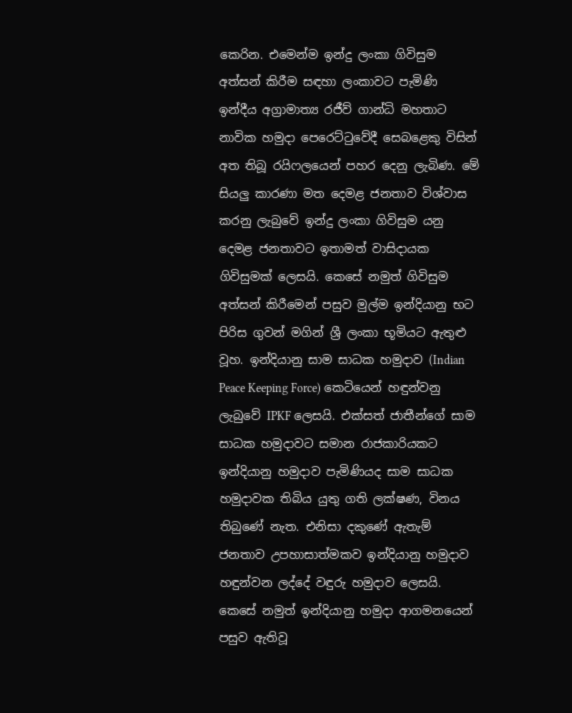කෙරින. එමෙන්ම ඉන්දු ලංකා ගිවිසුම අත්සන් කිරීම සඳහා ලංකාවට පැමිණි ඉන්දීය අග්‍රාමාත්‍ය රජීව් ගාන්ධි මහතාට නාවික හමුදා පෙරෙට්ටුවේදී සෙබළෙකු විසින් අත තිබූ රයිෆලයෙන් පහර දෙනු ලැබිණ. මේ සියලු කාරණා මත දෙමළ ජනතාව විශ්වාස කරනු ලැබුවේ ඉන්දු ලංකා ගිවිසුම යනු දෙමළ ජනතාවට ඉතාමත් වාසිදායක ගිවිසුමක් ලෙසයි. කෙසේ නමුත් ගිවිසුම අත්සන් කිරීමෙන් පසුව මුල්ම ඉන්දියානු භට පිරිස ගුවන් මගින් ශ්‍රී ලංකා භූමියට ඇතුළු වූහ. ඉන්දියානු සාම සාධක හමුදාව (Indian Peace Keeping Force) කෙටියෙන් හඳුන්වනු ලැබුවේ IPKF ලෙසයි. එක්සත් ජාතීන්ගේ සාම සාධක හමුදාවට සමාන රාජකාරියකට ඉන්දියානු හමුදාව පැමිණියද සාම සාධක හමුදාවක තිබිය යුතු ගති ලක්ෂණ, විනය තිබුණේ නැත. එනිසා දකුණේ ඇතැම් ජනතාව උපහාසාත්මකව ඉන්දියානු හමුදාව හඳුන්වන ලද්දේ වඳුරු හමුදාව ලෙසයි. කෙසේ නමුත් ඉන්දියානු හමුදා ආගමනයෙන් පසුව ඇතිවූ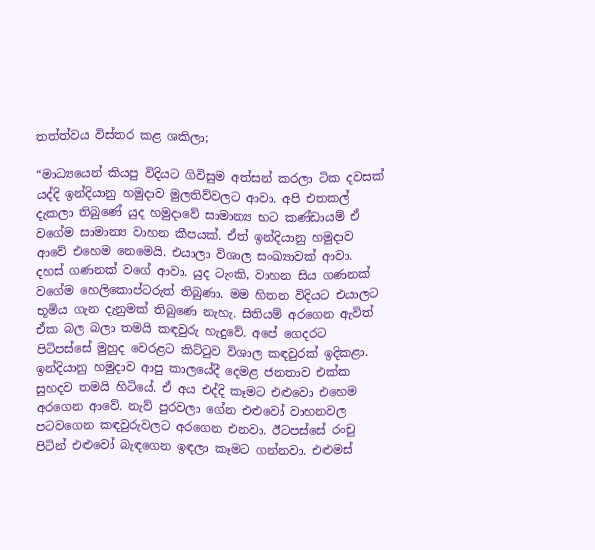තත්ත්වය විස්තර කළ ශකිලා;

“මාධ්‍යයෙන් කියපු විදියට ගිවිසුම අත්සන් කරලා ටික දවසක් යද්දි ඉන්දියානු හමුදාව මුලතිව්වලට ආවා. අපි එතකල් දැකලා තිබුණේ යුද හමුදාවේ සාමාන්‍ය භට කණ්ඩායම් ඒ වගේම සාමාන්‍ය වාහන කීපයක්. ඒත් ඉන්දියානු හමුදාව ආවේ එහෙම නෙමෙයි. එයාලා විශාල සංඛ්‍යාවක් ආවා. දහස් ගණනක් වගේ ආවා. යුද ටැංකි, වාහන සිය ගණනක් වගේම හෙලිකොප්ටරුත් තිබුණා. මම හිතන විදියට එයාලට භූමිය ගැන දැනුමක් තිබුණෙ නැහැ. සිතියම් අරගෙන ඇවිත් ඒක බල බලා තමයි කඳවුරු හැදුවේ. අපේ ගෙදරට පිටිපස්සේ මුහුද වෙරළට කිට්ටුව විශාල කඳවුරක් ඉදිකළා. ඉන්දියානු හමුදාව ආපු කාලයේදී දෙමළ ජනතාව එක්ක සුහදව තමයි හිටියේ. ඒ අය එද්දි කෑමට එළුවො එහෙම අරගෙන ආවේ. නැව් පුරවලා ගේන එළුවෝ වාහනවල පටවගෙන කඳවුරුවලට අරගෙන එනවා. ඊටපස්සේ රංචු පිටින් එළුවෝ බැඳගෙන ඉඳලා කෑමට ගන්නවා. එළුමස්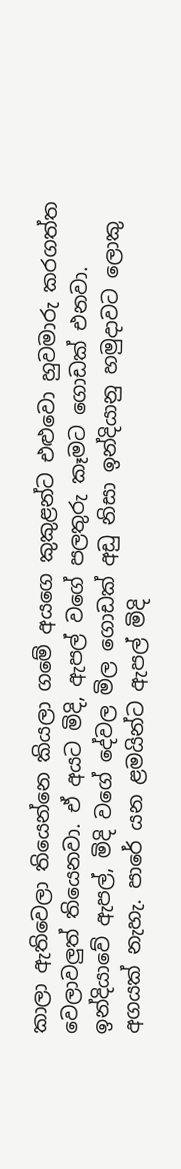කාලා ඇතිවෙලා තියෙන්නෙ කියලා ගමේ අයගෙ කුකුළන්ට එළුවො හුවමාරු කරගත්ත වෙලාවලුත් තියෙනවා. ඒ අයට මිදි, ඇපල් වගේ පලතුරු කෑමට ගොඩක් එනවා. ඉන්දියාවේ ඇපල්, මිදි වගේ දේවල මිල ගොඩක් අඩු නිසා ඉන්දියානු හමුදාවට ලොකු අගයක් නැහැ. පාරේ යන ළමයින්ට ඇපල් මිදි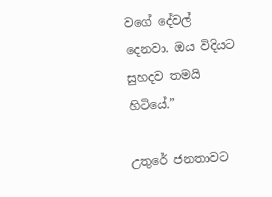වගේ දේවල් දෙනවා. ඔය විදියට සුහදව තමයි හිටියේ.”

උතුරේ ජනතාවට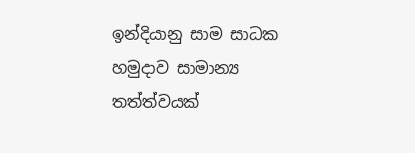ඉන්දියානු සාම සාධක හමුදාව සාමාන්‍ය තත්ත්වයක්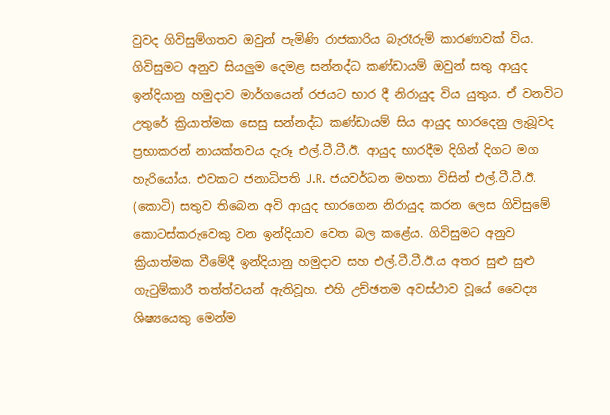වුවද ගිවිසුම්ගතව ඔවුන් පැමිණි රාජකාරිය බැරෑරුම් කාරණාවක් විය. ගිවිසුමට අනුව සියලුම දෙමළ සන්නද්ධ කණ්ඩායම් ඔවුන් සතු ආයුද ඉන්දියානු හමුදාව මාර්ගයෙන් රජයට භාර දී නිරායුද විය යුතුය. ඒ වනවිට උතුරේ ක්‍රියාත්මක සෙසු සන්නද්ධ කණ්ඩායම් සිය ආයුද භාරදෙනු ලැබූවද ප්‍රභාකරන් නායක්තවය දැරූ එල්.ටී.ටී.ඊ. ආයුද භාරදීම දිගින් දිගට මග හැරියෝය. එවකට ජනාධිපති J.R. ජයවර්ධන මහතා විසින් එල්.ටී.ටී.ඊ. (කොටි) සතුව තිබෙන අවි ආයුද භාරගෙන නිරායුද කරන ලෙස ගිවිසුමේ කොටස්කරුවෙකු වන ඉන්දියාව වෙත බල කළේය. ගිවිසුමට අනුව ක්‍රියාත්මක වීමේදී ඉන්දියානු හමුදාව සහ එල්.ටී.ටී.ඊ.ය අතර සුළු සුළු ගැටුම්කාරී තත්ත්වයන් ඇතිවූහ. එහි උච්ඡතම අවස්ථාව වූයේ වෛද්‍ය ශිෂ්‍යයෙකු මෙන්ම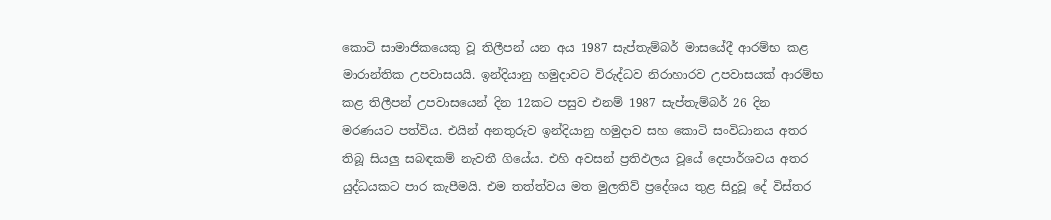කොටි සාමාජිකයෙකු වූ තිලීපන් යන අය 1987 සැප්තැම්බර් මාසයේදී ආරම්භ කළ මාරාන්තික උපවාසයයි. ඉන්දියානු හමුදාවට විරුද්ධව නිරාහාරව උපවාසයක් ආරම්භ කළ තිලීපන් උපවාසයෙන් දින 12කට පසුව එනම් 1987 සැප්තැම්බර් 26 දින මරණයට පත්විය. එයින් අනතුරුව ඉන්දියානු හමුදාව සහ කොටි සංවිධානය අතර තිබූ සියලු සබඳකම් නැවතී ගියේය. එහි අවසන් ප්‍රතිඵලය වූයේ දෙපාර්ශවය අතර යුද්ධයකට පාර කැපීමයි. එම තත්ත්වය මත මුලතිව් ප්‍රදේශය තුළ සිදුවූ දේ විස්තර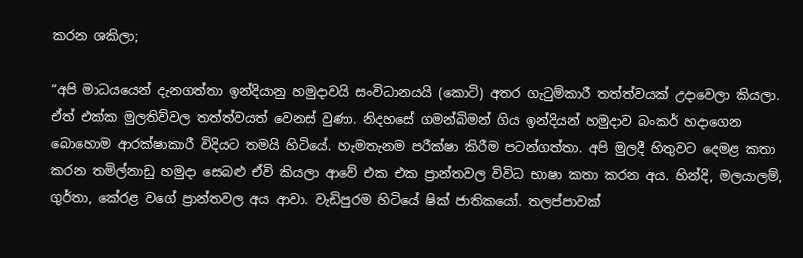කරන ශකිලා;

“අපි මාධයයෙන් දැනගත්තා ඉන්දියානු හමුදාවයි සංවිධානයයි (කොටි) අතර ගැටුම්කාරී තත්ත්වයක් උදාවෙලා කියලා. ඒත් එක්ක මුලතිව්වල තත්ත්වයත් වෙනස් වුණා. නිදහසේ ගමන්බිමන් ගිය ඉන්දියන් හමුදාව බංකර් හදාගෙන බොහොම ආරක්ෂාකාරී විදියට තමයි හිටියේ. හැමතැනම පරීක්ෂා කිරීම පටන්ගත්තා. අපි මුලදී හිතුවට දෙමළ කතා කරන තමිල්නාඩු හමුදා සෙබළු ඒවි කියලා ආවේ එක එක ප්‍රාන්තවල විවිධ භාෂා කතා කරන අය. හින්දි, මලයාලම්, ගුර්තා, කේරළ වගේ ප්‍රාන්තවල අය ආවා. වැඩිපුරම හිටියේ ෂික් ජාතිකයෝ. තලප්පාවක්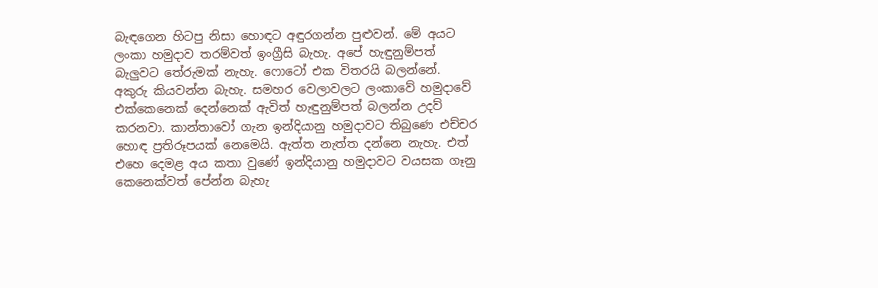බැඳගෙන හිටපු නිසා හොඳට අඳුරගන්න පුළුවන්. මේ අයට ලංකා හමුදාව තරම්වත් ඉංග්‍රීසි බැහැ. අපේ හැඳුනුම්පත් බැලුවට තේරුමක් නැහැ. ෆොටෝ එක විතරයි බලන්නේ. අකුරු කියවන්න බැහැ. සමහර වෙලාවලට ලංකාවේ හමුදාවේ එක්කෙනෙක් දෙන්නෙක් ඇවිත් හැඳුනුම්පත් බලන්න උදව් කරනවා. කාන්තාවෝ ගැන ඉන්දියානු හමුදාවට තිබුණෙ එච්චර හොඳ ප්‍රතිරූපයක් නෙමෙයි. ඇත්ත නැත්ත දන්නෙ නැහැ. එත් එහෙ දෙමළ අය කතා වුණේ ඉන්දියානු හමුදාවට වයසක ගෑනු කෙනෙක්වත් පේන්න බැහැ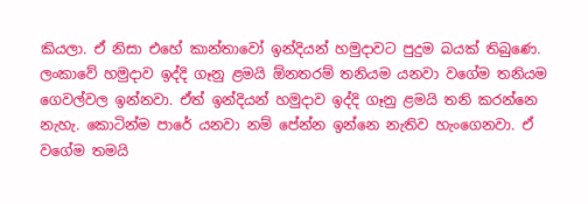කියලා. ඒ නිසා එහේ කාන්තාවෝ ඉන්දියන් හමුදාවට පුදුම බයක් තිබුණෙ. ලංකාවේ හමුදාව ඉද්දි ගෑනු ළමයි ඕනතරම් තනියම යනවා වගේම තනියම ගෙවල්වල ඉන්නවා. ඒත් ඉන්දියන් හමුදාව ඉද්දි ගෑනු ළමයි තනි කරන්නෙ නැහැ. කොටින්ම පාරේ යනවා නම් පේන්න ඉන්නෙ නැතිව හැංගෙනවා. ඒ වගේම තමයි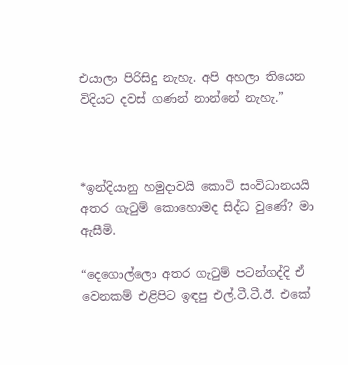එයාලා පිරිසිදු නැහැ. අපි අහලා තියෙන විදියට දවස් ගණන් නාන්නේ නැහැ.”



*ඉන්දියානු හමුදාවයි කොටි සංවිධානයයි අතර ගැටුම් කොහොමද සිද්ධ වුණේ? මා ඇසීමි.

“දෙගොල්ලො අතර ගැටුම් පටන්ගද්දි ඒ වෙනකම් එළිපිට ඉඳපු එල්.ටී.ටී.ඊ. එකේ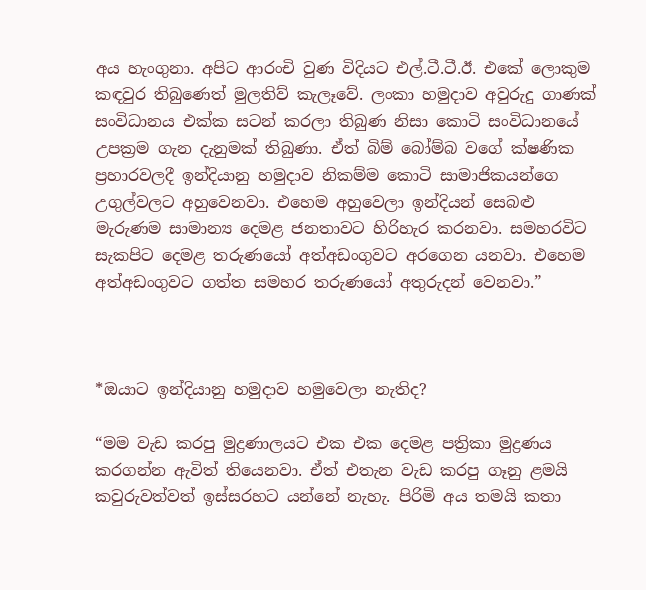අය හැංගුනා. අපිට ආරංචි වුණ විදියට එල්.ටී.ටී.ඊ. එකේ ලොකුම කඳවුර තිබුණෙත් මුලතිව් කැලෑවේ. ලංකා හමුදාව අවුරුදු ගාණක් සංවිධානය එක්ක සටන් කරලා තිබුණ නිසා කොටි සංවිධානයේ උපක්‍රම ගැන දැනුමක් තිබුණා. ඒත් බිම් බෝම්බ වගේ ක්ෂණික ප්‍රහාරවලදී ඉන්දියානු හමුදාව නිකම්ම කොටි සාමාජිකයන්ගෙ උගුල්වලට අහුවෙනවා. එහෙම අහුවෙලා ඉන්දියන් සෙබළු මැරුණම සාමාන්‍ය දෙමළ ජනතාවට හිරිහැර කරනවා. සමහරවිට සැකපිට දෙමළ තරුණයෝ අත්අඩංගුවට අරගෙන යනවා. එහෙම අත්අඩංගුවට ගත්ත සමහර තරුණයෝ අතුරුදන් වෙනවා.”



*ඔයාට ඉන්දියානු හමුදාව හමුවෙලා නැතිද?

“මම වැඩ කරපු මුද්‍රණාලයට එක එක දෙමළ පත්‍රිකා මුද්‍රණය කරගන්න ඇවිත් තියෙනවා. ඒත් එතැන වැඩ කරපු ගෑනු ළමයි කවුරුවත්වත් ඉස්සරහට යන්නේ නැහැ. පිරිමි අය තමයි කතා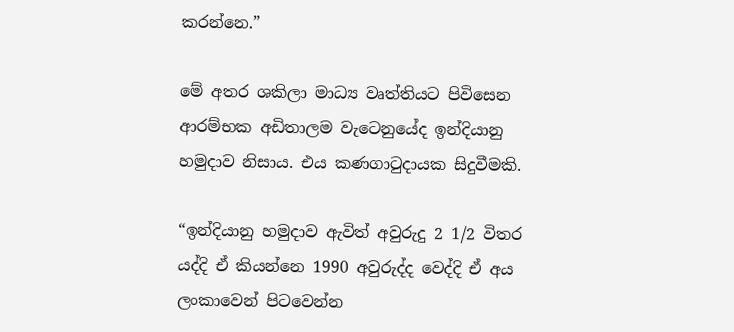කරන්නෙ.”

මේ අතර ශකිලා මාධ්‍ය වෘත්තියට පිවිසෙන ආරම්භක අඩිතාලම වැටෙනුයේද ඉන්දියානු හමුදාව නිසාය. එය කණගාටුදායක සිදුවීමකි.

“ඉන්දියානු හමුදාව ඇවිත් අවුරුදු 2 1/2 විතර යද්දි ඒ කියන්නෙ 1990 අවුරුද්ද වෙද්දි ඒ අය ලංකාවෙන් පිටවෙන්න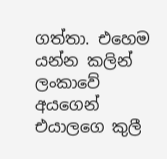ගත්තා. එහෙම යන්න කලින් ලංකාවේ අයගෙන් එයාලගෙ කුලී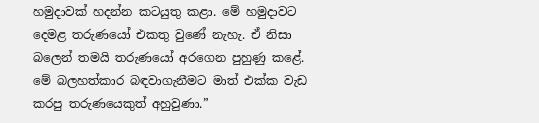හමුදාවක් හදන්න කටයුතු කළා. මේ හමුදාවට දෙමළ තරුණයෝ එකතු වුණේ නැහැ. ඒ නිසා බලෙන් තමයි තරුණයෝ අරගෙන පුහුණු කළේ. මේ බලහත්කාර බඳවාගැනීමට මාත් එක්ක වැඩ කරපු තරුණයෙකුත් අහුවුණා.”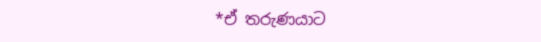*ඒ තරුණයාට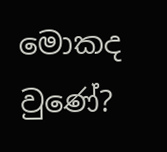මොකද වුණේ?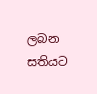ලබන සතියට